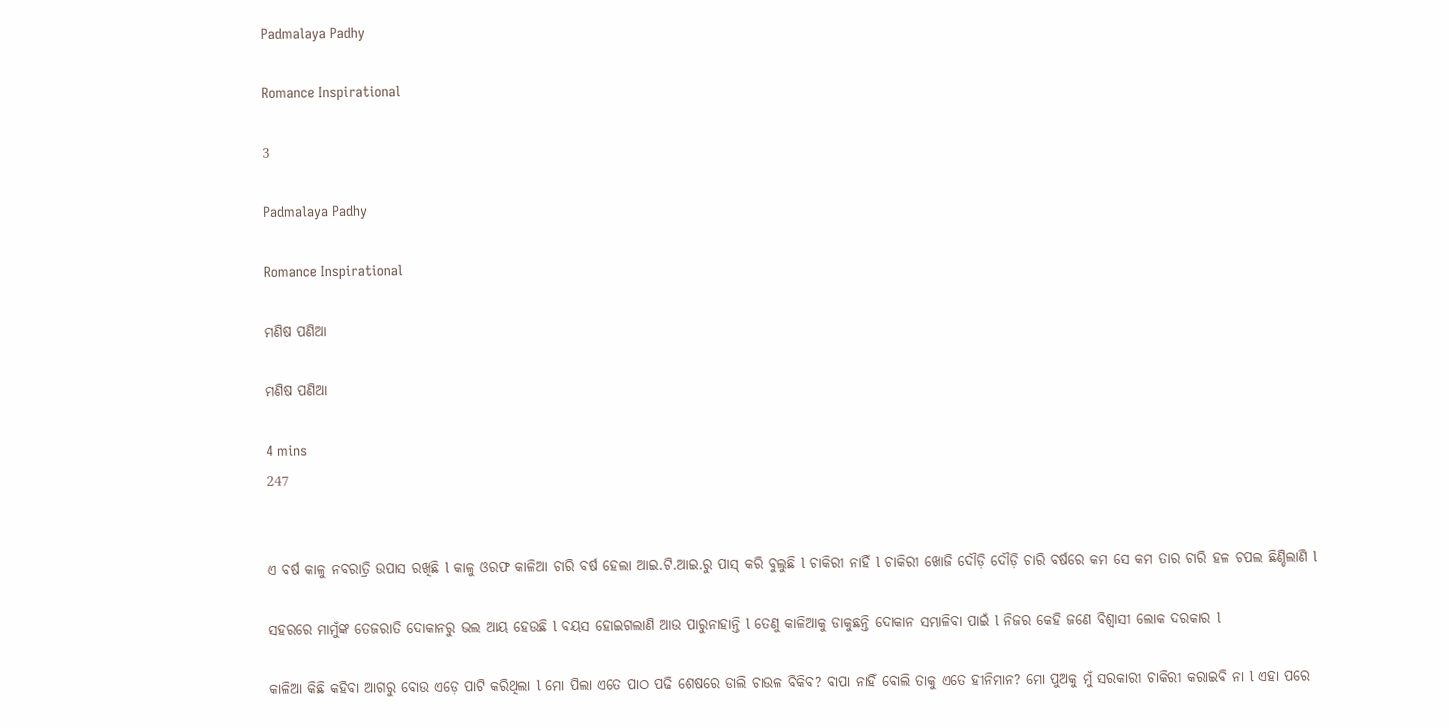Padmalaya Padhy

Romance Inspirational

3

Padmalaya Padhy

Romance Inspirational

ମଣିଷ ପଣିଆ

ମଣିଷ ପଣିଆ

4 mins
247


ଏ ବର୍ଷ କାଳୁ ନବରାତ୍ରି ଉପାସ ରଖିଛି l କାଳୁ ଓରଫ କାଳିଆ ଚାରି ବର୍ଷ ହେଲା ଆଇ.ଟି.ଆଇ.ରୁ ପାସ୍ କରି ବୁଲୁଛି l ଚାକିରୀ ନାହିଁ l ଚାକିରୀ ଖୋଜି ଦୌଡ଼ି ଦୌଡ଼ି ଚାରି ବର୍ଷରେ କମ ସେ କମ ତାର ଚାରି ହଳ ଚପଲ ଛିଣ୍ଡିଲାଣି l

ସହରରେ ମାମୁଁଙ୍କ ତେଜରାତି ଦୋକାନରୁ ଭଲ ଆୟ ହେଉଛି l ବୟସ ହୋଇଗଲାଣି ଆଉ ପାରୁନାହାନ୍ତି l ତେଣୁ କାଳିଆକୁ ଡାକୁଛନ୍ତି ଦୋକାନ ସମ୍ଭାଳିବା ପାଇଁ l ନିଜର କେହି ଜଣେ ବିଶ୍ୱାସୀ ଲୋକ ଦରକାର l

କାଳିଆ କିଛି କହିବା ଆଗରୁ ବୋଉ ଏଡ଼େ ପାଟି କରିଥିଲା l ମୋ ପିଲା ଏତେ ପାଠ ପଢି ଶେଷରେ ଡାଲି ଚାଉଳ ବିକିବ? ବାପା ନାହିଁ ବୋଲି ତାକୁ ଏତେ ହୀନିମାନ? ମୋ ପୁଅକୁ ମୁଁ ସରକାରୀ ଚାକିରୀ କରାଇବି ନା l ଏହା ପରେ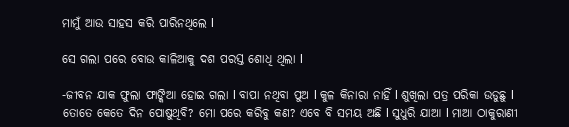ମାମୁଁ ଆଉ ସାହସ କରି ପାରିନଥିଲେ l

ସେ ଗଲା ପରେ ବୋଉ କାଳିଆକୁ ଦଶ ପରସ୍ତ ଶୋଧି ଥିଲା l

-ଜୀବନ ଯାକ ଫୁଲା ଫାଙ୍କିଆ ହୋଇ ଗଲା l ବାପା ନଥିବା ପୁଅ l କୁଳ କିନାରା ନାହିଁ l ଶୁଖିଲା ପତ୍ର ପରିକା ଉଡୁଛୁ l ତୋତେ କେତେ ଦିନ ପୋଷୁଥିବି? ମୋ ପରେ କରିବୁ କଣ? ଏବେ ବି ସମୟ ଅଛି l ସୁଧୁରି ଯାଆ l ମାଆ ଠାକୁରାଣୀ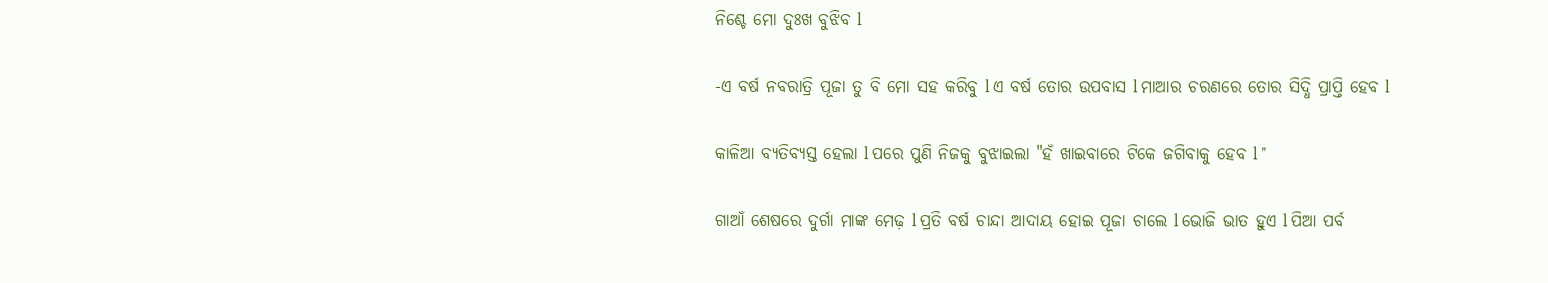ନିଶ୍ଚେ ମୋ ଦୁଃଖ ବୁଝିବ l

-ଏ ବର୍ଷ ନବରାତ୍ରି ପୂଜା ତୁ ବି ମୋ ସହ କରିବୁ l ଏ ବର୍ଷ ତୋର ଉପବାସ l ମାଆର ଚରଣରେ ତୋର ସିଦ୍ଧି ପ୍ରାପ୍ତି ହେବ l

କାଳିଆ ବ୍ୟତିବ୍ୟସ୍ତ ହେଲା l ପରେ ପୁଣି ନିଜକୁ ବୁଝାଇଲା "ହଁ ଖାଇବାରେ ଟିକେ ଜଗିବାକୁ ହେବ l "

ଗାଆଁ ଶେଷରେ ଦୁର୍ଗା ମାଙ୍କ ମେଢ଼ l ପ୍ରତି ବର୍ଷ ଚାନ୍ଦା ଆଦାୟ ହୋଇ ପୂଜା ଚାଲେ l ଭୋଜି ଭାତ ହୁଏ l ପିଆ ପର୍ବ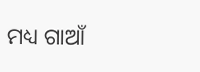ମଧ୍ୟ ଗାଆଁ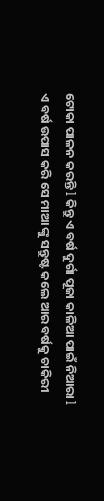ଟୋକା ପାଳନ କରନ୍ତି l କିନ୍ତୁ ଏ ବର୍ଷ ଦୁର୍ଗା ପୂଜା କାଳିଆ ପାଇଁ ନିଆରା l ଏ ବର୍ଷ ଉପାସ କରି ସେ ମାଆ ଙ୍କୁ ସନ୍ତୁଷ୍ଟ କଲେ ଆର ବର୍ଷକୁ ଚାକିରୀ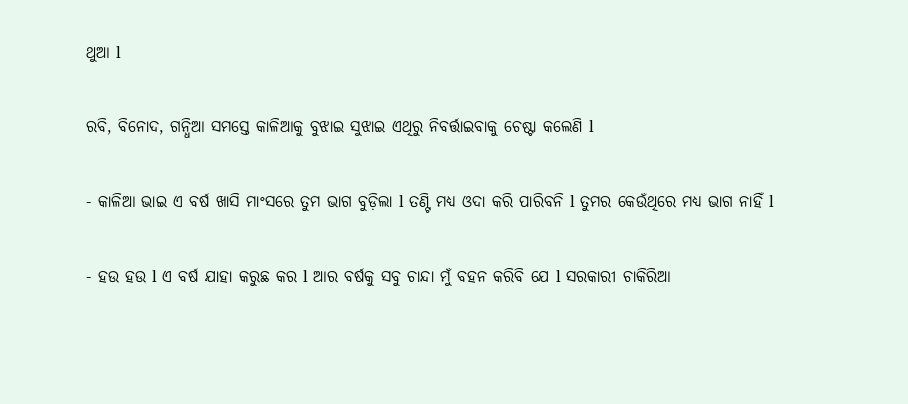ଥୁଆ l

ରବି, ବିନୋଦ, ଗନ୍ଧିଆ ସମସ୍ତେ କାଳିଆକୁ ବୁଝାଇ ସୁଝାଇ ଏଥିରୁ ନିବର୍ତ୍ତାଇବାକୁ ଚେଷ୍ଟା କଲେଣି l

- କାଳିଆ ଭାଇ ଏ ବର୍ଷ ଖାସି ମାଂସରେ ତୁମ ଭାଗ ବୁଡ଼ିଲା l ତଣ୍ଟି ମଧ୍ୟ ଓଦା କରି ପାରିବନି l ତୁମର କେଉଁଥିରେ ମଧ୍ୟ ଭାଗ ନାହିଁ l

- ହଉ ହଉ l ଏ ବର୍ଷ ଯାହା କରୁଛ କର l ଆର ବର୍ଷକୁ ସବୁ ଚାନ୍ଦା ମୁଁ ବହନ କରିବି ଯେ l ସରକାରୀ ଚାକିରିଆ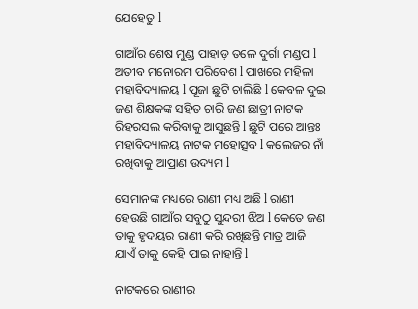ଯେହେତୁ l

ଗାଆଁର ଶେଷ ମୁଣ୍ଡ ପାହାଡ଼ ତଳେ ଦୁର୍ଗା ମଣ୍ଡପ l ଅତୀବ ମନୋରମ ପରିବେଶ l ପାଖରେ ମହିଳା ମହାବିଦ୍ୟାଳୟ l ପୂଜା ଛୁଟି ଚାଲିଛି l କେବଳ ଦୁଇ ଜଣ ଶିକ୍ଷକଙ୍କ ସହିତ ଚାରି ଜଣ ଛାତ୍ରୀ ନାଟକ ରିହରସଲ କରିବାକୁ ଆସୁଛନ୍ତି l ଛୁଟି ପରେ ଆନ୍ତଃ ମହାବିଦ୍ୟାଳୟ ନାଟକ ମହୋତ୍ସବ l କଲେଜର ନାଁ ରଖିବାକୁ ଆପ୍ରାଣ ଉଦ୍ୟମ l

ସେମାନଙ୍କ ମଧ୍ୟରେ ରାଣୀ ମଧ୍ୟ ଅଛି l ରାଣୀ ହେଉଛି ଗାଆଁର ସବୁଠୁ ସୁନ୍ଦରୀ ଝିଅ l କେତେ ଜଣ ତାକୁ ହୃଦୟର ରାଣୀ କରି ରଖିଛନ୍ତି ମାତ୍ର ଆଜି ଯାଏଁ ତାକୁ କେହି ପାଇ ନାହାନ୍ତି l

ନାଟକରେ ରାଣୀର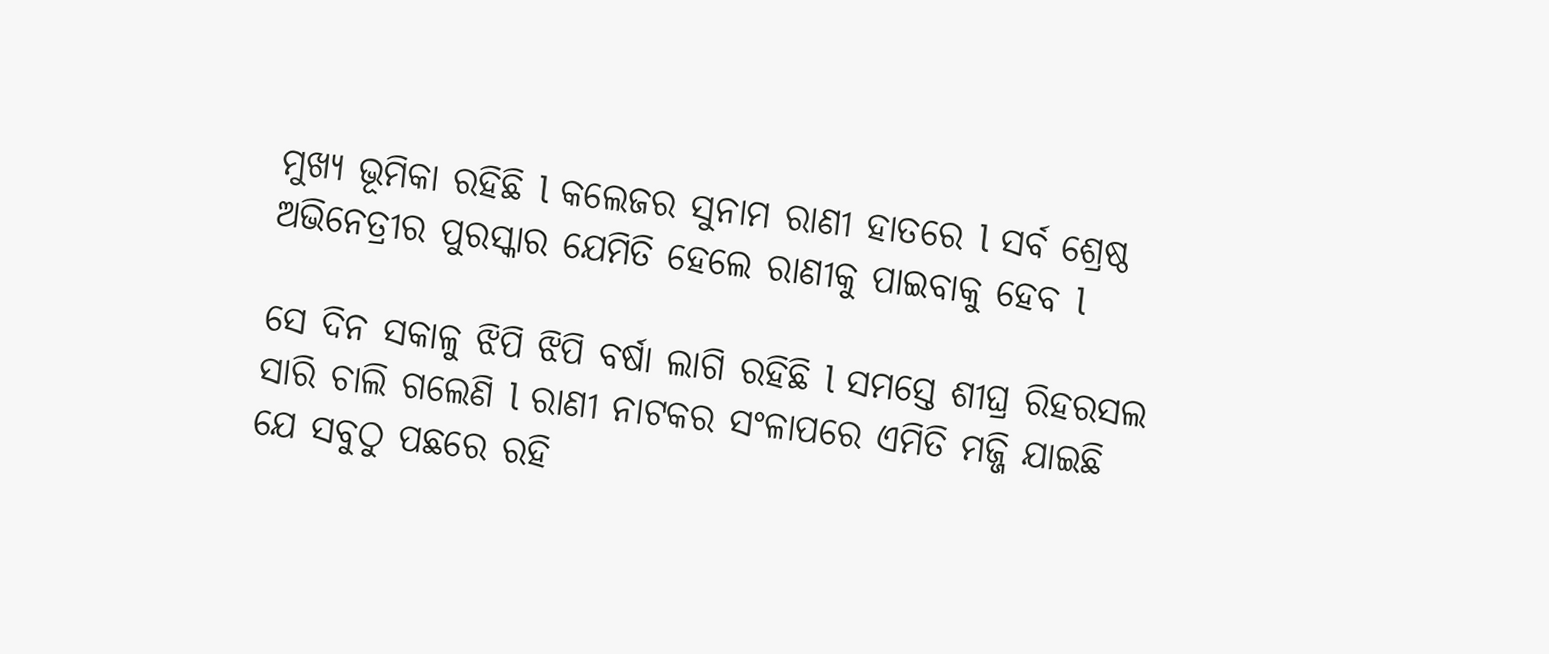ମୁଖ୍ୟ ଭୂମିକା ରହିଛି l କଲେଜର ସୁନାମ ରାଣୀ ହାତରେ l ସର୍ବ ଶ୍ରେଷ୍ଠ ଅଭିନେତ୍ରୀର ପୁରସ୍କାର ଯେମିତି ହେଲେ ରାଣୀକୁ ପାଇବାକୁ ହେବ l

ସେ ଦିନ ସକାଳୁ ଝିପି ଝିପି ବର୍ଷା ଲାଗି ରହିଛି l ସମସ୍ତେ ଶୀଘ୍ର ରିହରସଲ ସାରି ଚାଲି ଗଲେଣି l ରାଣୀ ନାଟକର ସଂଳାପରେ ଏମିତି ମଜ୍ଜି ଯାଇଛି ଯେ ସବୁଠୁ ପଛରେ ରହି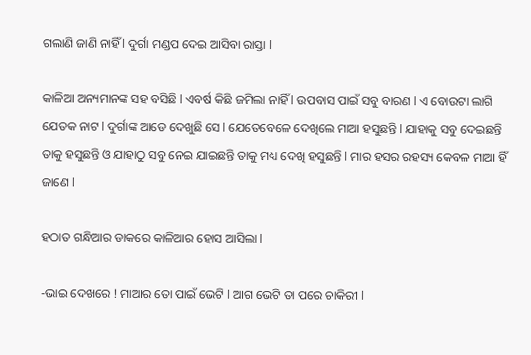ଗଲାଣି ଜାଣି ନାହିଁ l ଦୁର୍ଗା ମଣ୍ଡପ ଦେଇ ଆସିବା ରାସ୍ତା l

କାଳିଆ ଅନ୍ୟମାନଙ୍କ ସହ ବସିଛି l ଏବର୍ଷ କିଛି ଜମିଲା ନାହିଁ l ଉପବାସ ପାଇଁ ସବୁ ବାରଣ l ଏ ବୋଉଟା ଲାଗି ଯେତକ ନାଟ l ଦୁର୍ଗାଙ୍କ ଆଡେ ଦେଖୁଛି ସେ l ଯେତେବେଳେ ଦେଖିଲେ ମାଆ ହସୁଛନ୍ତି l ଯାହାକୁ ସବୁ ଦେଇଛନ୍ତି ତାକୁ ହସୁଛନ୍ତି ଓ ଯାହାଠୁ ସବୁ ନେଇ ଯାଇଛନ୍ତି ତାକୁ ମଧ୍ୟ ଦେଖି ହସୁଛନ୍ତି l ମାର ହସର ରହସ୍ୟ କେବଳ ମାଆ ହିଁ ଜାଣେ l

ହଠାତ ଗନ୍ଧିଆର ଡାକରେ କାଳିଆର ହୋସ ଆସିଲା l

-ଭାଇ ଦେଖରେ ! ମାଆର ତୋ ପାଇଁ ଭେଟି l ଆଗ ଭେଟି ତା ପରେ ଚାକିରୀ l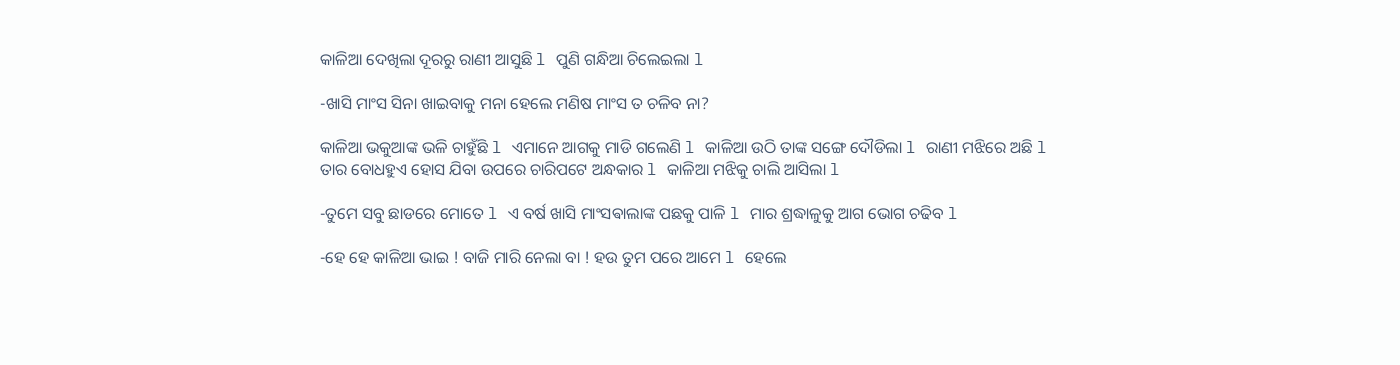କାଳିଆ ଦେଖିଲା ଦୂରରୁ ରାଣୀ ଆସୁଛି l ପୁଣି ଗନ୍ଧିଆ ଚିଲେଇଲା l

-ଖାସି ମାଂସ ସିନା ଖାଇବାକୁ ମନା ହେଲେ ମଣିଷ ମାଂସ ତ ଚଳିବ ନା?

କାଳିଆ ଭକୁଆଙ୍କ ଭଳି ଚାହୁଁଛି l ଏମାନେ ଆଗକୁ ମାଡି ଗଲେଣି l କାଳିଆ ଉଠି ତାଙ୍କ ସଙ୍ଗେ ଦୌଡିଲା l ରାଣୀ ମଝିରେ ଅଛି l ତାର ବୋଧହୁଏ ହୋସ ଯିବା ଉପରେ ଚାରିପଟେ ଅନ୍ଧକାର l କାଳିଆ ମଝିକୁ ଚାଲି ଆସିଲା l

-ତୁମେ ସବୁ ଛାଡରେ ମୋତେ l ଏ ବର୍ଷ ଖାସି ମାଂସଵାଲାଙ୍କ ପଛକୁ ପାଳି l ମାର ଶ୍ରଦ୍ଧାଳୁକୁ ଆଗ ଭୋଗ ଚଢିବ l

-ହେ ହେ କାଳିଆ ଭାଇ ! ବାଜି ମାରି ନେଲା ବା ! ହଉ ତୁମ ପରେ ଆମେ l ହେଲେ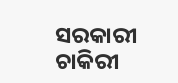ସରକାରୀ ଚାକିରୀ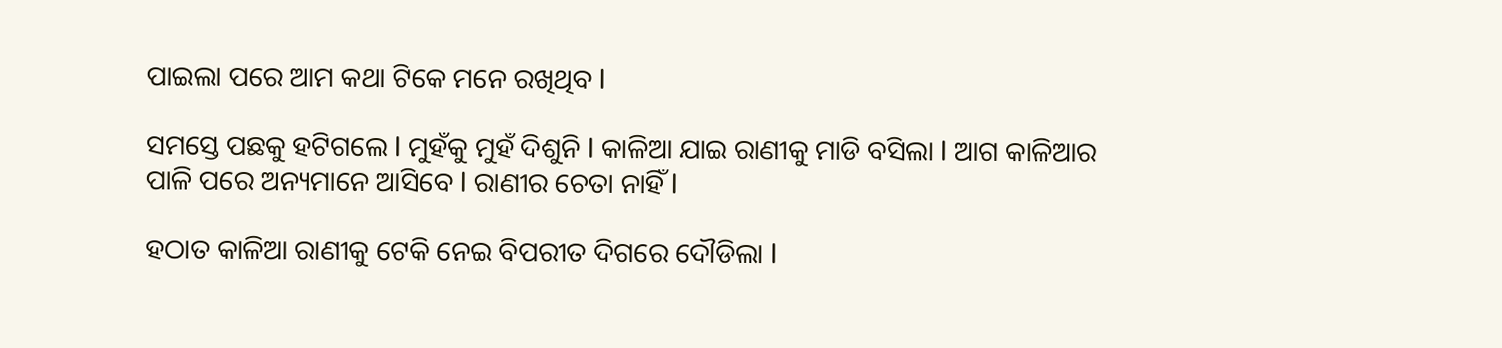ପାଇଲା ପରେ ଆମ କଥା ଟିକେ ମନେ ରଖିଥିବ l

ସମସ୍ତେ ପଛକୁ ହଟିଗଲେ l ମୁହଁକୁ ମୁହଁ ଦିଶୁନି l କାଳିଆ ଯାଇ ରାଣୀକୁ ମାଡି ବସିଲା l ଆଗ କାଳିଆର ପାଳି ପରେ ଅନ୍ୟମାନେ ଆସିବେ l ରାଣୀର ଚେତା ନାହିଁ l

ହଠାତ କାଳିଆ ରାଣୀକୁ ଟେକି ନେଇ ବିପରୀତ ଦିଗରେ ଦୌଡିଲା l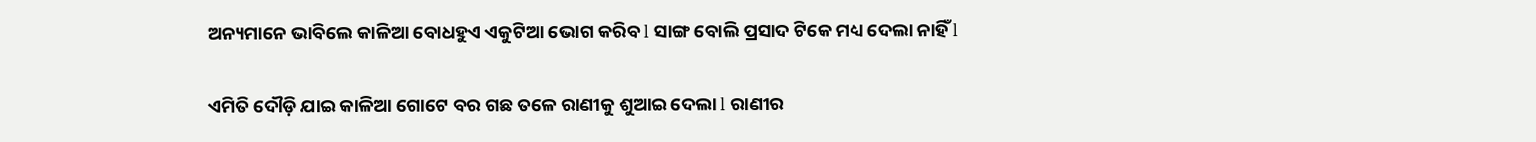ଅନ୍ୟମାନେ ଭାବିଲେ କାଳିଆ ବୋଧହୁଏ ଏକୁଟିଆ ଭୋଗ କରିବ l ସାଙ୍ଗ ବୋଲି ପ୍ରସାଦ ଟିକେ ମଧ୍ୟ ଦେଲା ନାହିଁ l

ଏମିତି ଦୌଡ଼ି ଯାଇ କାଳିଆ ଗୋଟେ ବର ଗଛ ତଳେ ରାଣୀକୁ ଶୁଆଇ ଦେଲା l ରାଣୀର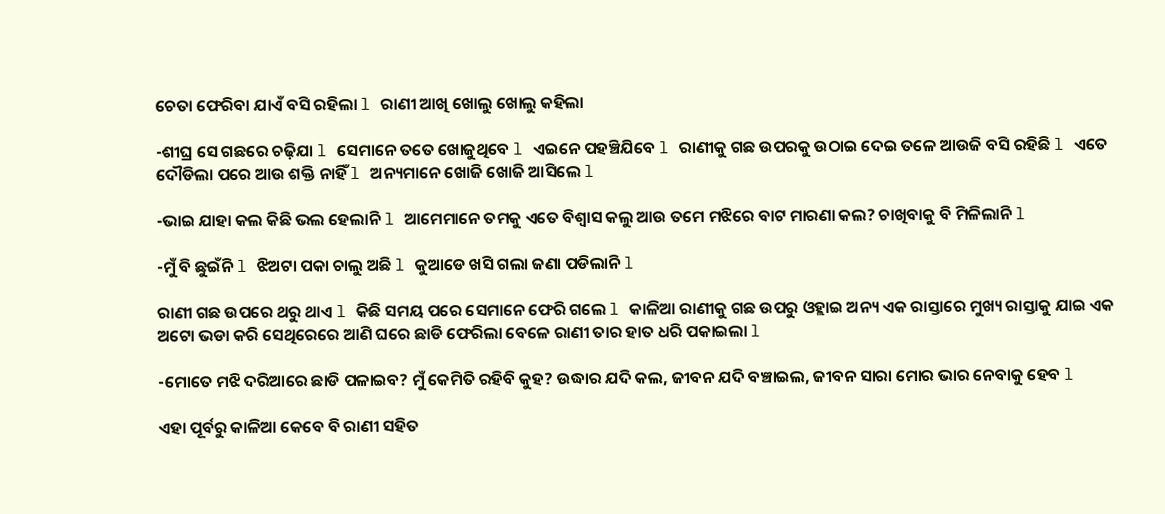ଚେତା ଫେରିବା ଯାଏଁ ବସି ରହିଲା l ରାଣୀ ଆଖି ଖୋଲୁ ଖୋଲୁ କହିଲା

-ଶୀଘ୍ର ସେ ଗଛରେ ଚଢ଼ିଯା l ସେମାନେ ତତେ ଖୋଜୁଥିବେ l ଏଇନେ ପହଞ୍ଚିଯିବେ l ରାଣୀକୁ ଗଛ ଉପରକୁ ଉଠାଇ ଦେଇ ତଳେ ଆଉଜି ବସି ରହିଛି l ଏତେ ଦୌଡିଲା ପରେ ଆଉ ଶକ୍ତି ନାହିଁ l ଅନ୍ୟମାନେ ଖୋଜି ଖୋଜି ଆସିଲେ l

-ଭାଇ ଯାହା କଲ କିଛି ଭଲ ହେଲାନି l ଆମେମାନେ ତମକୁ ଏତେ ବିଶ୍ୱାସ କଲୁ ଆଉ ତମେ ମଝିରେ ବାଟ ମାରଣା କଲ? ଚାଖିବାକୁ ବି ମିଳିଲାନି l

-ମୁଁ ବି ଛୁଇଁନି l ଝିଅଟା ପକା ଚାଲୁ ଅଛି l କୁଆଡେ ଖସି ଗଲା ଜଣା ପଡିଲାନି l

ରାଣୀ ଗଛ ଉପରେ ଥରୁ ଥାଏ l କିଛି ସମୟ ପରେ ସେମାନେ ଫେରି ଗଲେ l କାଳିଆ ରାଣୀକୁ ଗଛ ଉପରୁ ଓହ୍ଲାଇ ଅନ୍ୟ ଏକ ରାସ୍ତାରେ ମୁଖ୍ୟ ରାସ୍ତାକୁ ଯାଇ ଏକ ଅଟୋ ଭଡା କରି ସେଥିରେରେ ଆଣି ଘରେ ଛାଡି ଫେରିଲା ବେଳେ ରାଣୀ ତାର ହାତ ଧରି ପକାଇଲା l

-ମୋତେ ମଝି ଦରିଆରେ ଛାଡି ପଳାଇବ? ମୁଁ କେମିତି ରହିବି କୁହ? ଉଦ୍ଧାର ଯଦି କଲ, ଜୀବନ ଯଦି ବଞ୍ଚାଇଲ, ଜୀବନ ସାରା ମୋର ଭାର ନେବାକୁ ହେବ l

ଏହା ପୂର୍ବରୁ କାଳିଆ କେବେ ବି ରାଣୀ ସହିତ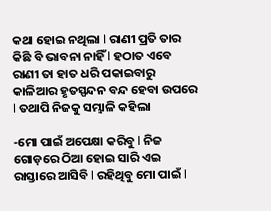କଥା ହୋଇ ନଥିଲା l ରାଣୀ ପ୍ରତି ତାର କିଛି ବି ଭାବନା ନାହିଁ l ହଠାତ ଏବେ ରାଣୀ ତା ହାତ ଧରି ପକାଇବାରୁ କାଳିଆର ହୃତସ୍ପନ୍ଦନ ବନ୍ଦ ହେବା ଉପରେ l ତଥାପି ନିଜକୁ ସମ୍ଭାଳି କହିଲା

-ମୋ ପାଇଁ ଅପେକ୍ଷା କରିବୁ l ନିଜ ଗୋଡ଼ରେ ଠିଆ ହୋଇ ସାରି ଏଇ ରାସ୍ତାରେ ଆସିବି l ରହିଥିବୁ ମୋ ପାଇଁ l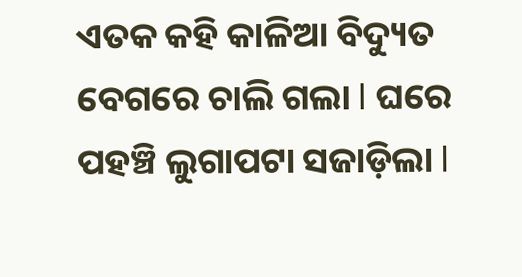ଏତକ କହି କାଳିଆ ବିଦ୍ୟୁତ ବେଗରେ ଚାଲି ଗଲା l ଘରେ ପହଞ୍ଚି ଲୁଗାପଟା ସଜାଡ଼ିଲା l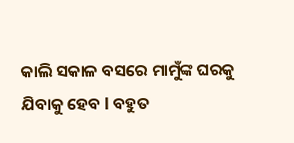କାଲି ସକାଳ ବସରେ ମାମୁଁଙ୍କ ଘରକୁ ଯିବାକୁ ହେବ l ବହୁତ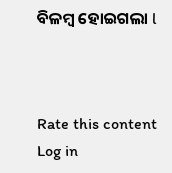ବିଳମ୍ବ ହୋଇଗଲା l



Rate this content
Log in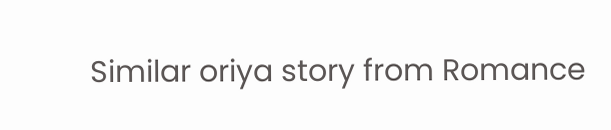Similar oriya story from Romance